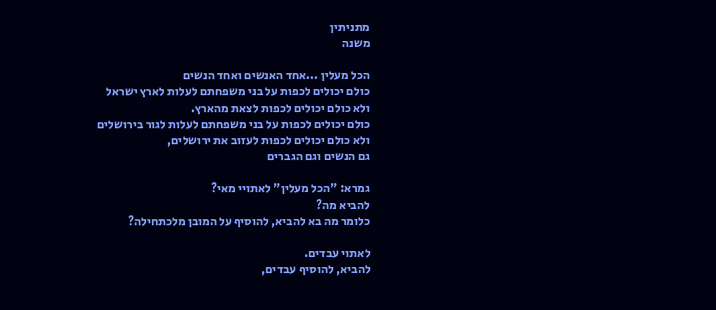מתניתין
משנה

הכל מעלין ...אחד האנשים ואחד הנשים
כולם יכולים לכפות על בני משפחתם לעלות לארץ ישראל
ולא כולם יכולים לכפות לצאת מהארץ.
כולם יכולים לכפות על בני משפחתם לעלות לגור בירושלים
ולא כולם יכולים לכפות לעזוב את ירושלים,
גם הנשים וגם הגברים

גמרא: "הכל מעלין" לאתויי מאי?
להביא מה?
כלומר מה בא להביא, להוסיף על המובן מלכתחילה?

לאתוי עבדים.
להביא, להוסיף עבדים,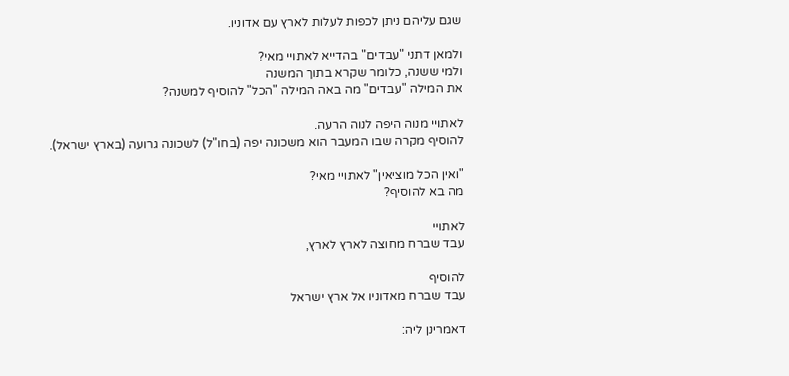שגם עליהם ניתן לכפות לעלות לארץ עם אדוניו.

ולמאן דתני "עבדים" בהדייא לאתויי מאי?
ולמי ששנה, כלומר שקרא בתוך המשנה
את המילה "עבדים" מה באה המילה "הכל" להוסיף למשנה?

לאתויי מנוה היפה לנוה הרעה.
להוסיף מקרה שבו המעבר הוא משכונה יפה (בחו"ל) לשכונה גרועה (בארץ ישראל).

"ואין הכל מוציאין" לאתויי מאי?
מה בא להוסיף?

לאתויי
עבד שברח מחוצה לארץ לארץ,

להוסיף
עבד שברח מאדוניו אל ארץ ישראל

דאמרינן ליה: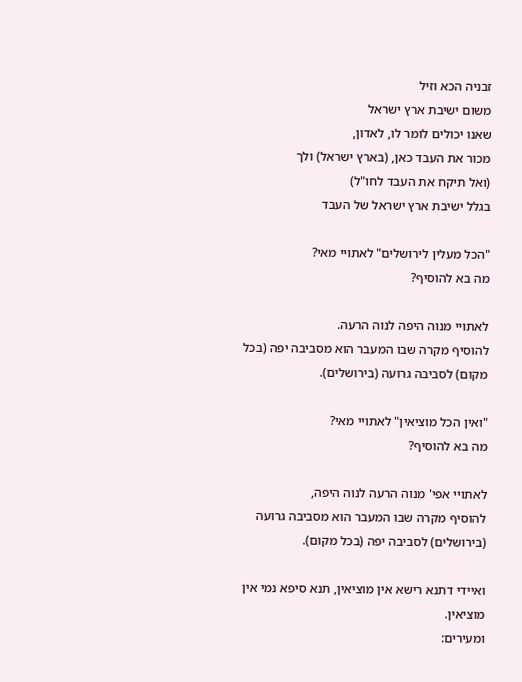זבניה הכא וזיל
משום ישיבת ארץ ישראל
שאנו יכולים לומר לו, לאדון,
מכור את העבד כאן, (בארץ ישראל) ולך
(ואל תיקח את העבד לחו"ל)
בגלל ישיבת ארץ ישראל של העבד

"הכל מעלין לירושלים" לאתויי מאי?
מה בא להוסיף?

לאתויי מנוה היפה לנוה הרעה.
להוסיף מקרה שבו המעבר הוא מסביבה יפה (בכל מקום) לסביבה גרועה (בירושלים).

"ואין הכל מוציאין" לאתויי מאי?
מה בא להוסיף?

לאתויי אפי' מנוה הרעה לנוה היפה,
להוסיף מקרה שבו המעבר הוא מסביבה גרועה (בירושלים) לסביבה יפה (בכל מקום).

ואיידי דתנא רישא אין מוציאין, תנא סיפא נמי אין מוציאין.
ומעירים: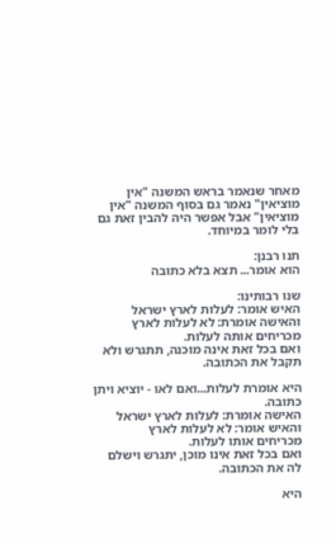מאחר שנאמר בראש המשנה "אין מוציאין" נאמר גם בסוף המשנה "אין מוציאין" אבל אפשר היה להבין זאת גם בלי לומר במיוחד.

תנו רבנן:
הוא אומר... תצא בלא כתובה

שנו רבותינו:
האיש אומר: לעלות לארץ ישראל
והאישה אומרת: לא לעלות לארץ
מכריחים אותה לעלות.
ואם בכל זאת אינה מוכנה, תתגרש ולא תקבל את הכתובה.

היא אומרת לעלות...ואם לאו - יוציא ויתן כתובה.
האישה אומרת: לעלות לארץ ישראל
והאיש אומר: לא לעלות לארץ
מכריחים אותו לעלות.
ואם בכל זאת אינו מוכן, יתגרש וישלם לה את הכתובה.

היא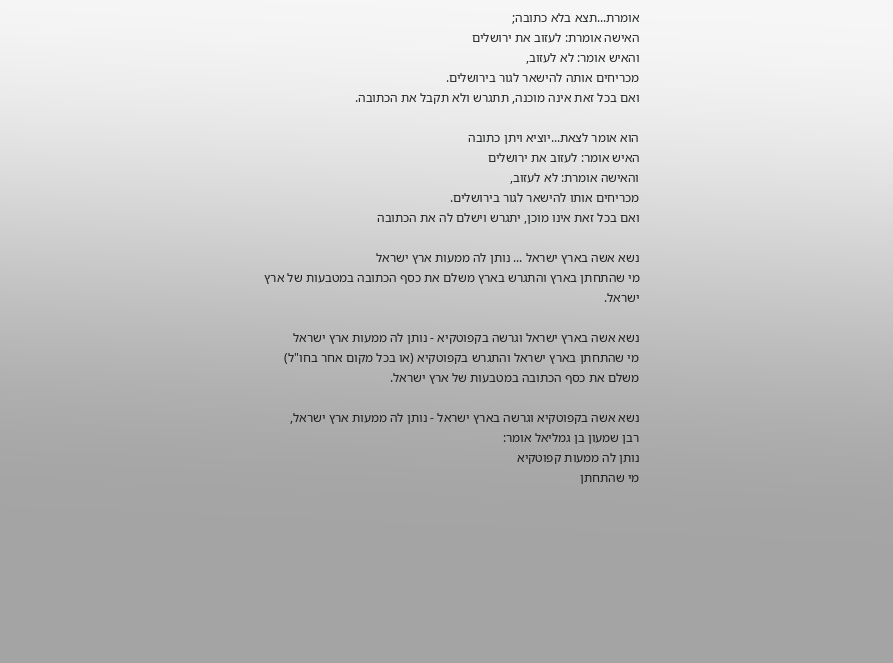אומרת...תצא בלא כתובה;
האישה אומרת: לעזוב את ירושלים
והאיש אומר: לא לעזוב,
מכריחים אותה להישאר לגור בירושלים.
ואם בכל זאת אינה מוכנה, תתגרש ולא תקבל את הכתובה.

הוא אומר לצאת...יוציא ויתן כתובה
האיש אומר: לעזוב את ירושלים
והאישה אומרת: לא לעזוב,
מכריחים אותו להישאר לגור בירושלים.
ואם בכל זאת אינו מוכן, יתגרש וישלם לה את הכתובה

נשא אשה בארץ ישראל ... נותן לה ממעות ארץ ישראל
מי שהתחתן בארץ והתגרש בארץ משלם את כסף הכתובה במטבעות של ארץ ישראל.

נשא אשה בארץ ישראל וגרשה בקפוטקיא - נותן לה ממעות ארץ ישראל
מי שהתחתן בארץ ישראל והתגרש בקפוטקיא (או בכל מקום אחר בחו"ל)
משלם את כסף הכתובה במטבעות של ארץ ישראל.

נשא אשה בקפוטקיא וגרשה בארץ ישראל - נותן לה ממעות ארץ ישראל,
רבן שמעון בן גמליאל אומר:
נותן לה ממעות קפוטקיא
מי שהתחתן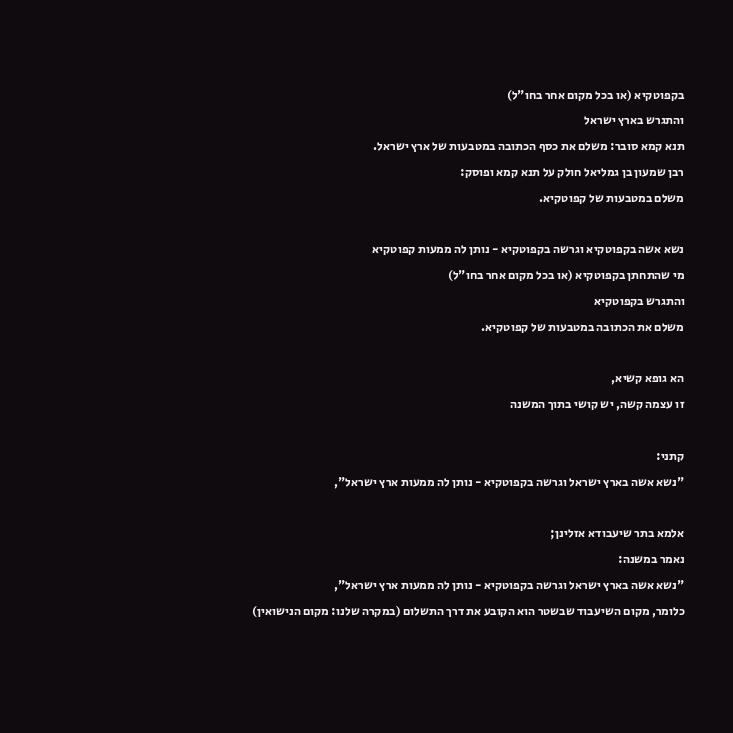בקפוטקיא (או בכל מקום אחר בחו"ל)
והתגרש בארץ ישראל
תנא קמא סובר: משלם את כסף הכתובה במטבעות של ארץ ישראל.
רבן שמעון בן גמליאל חולק על תנא קמא ופוסק:
משלם במטבעות של קפוטקיא.

נשא אשה בקפוטקיא וגרשה בקפוטקיא - נותן לה ממעות קפוטקיא
מי שהתחתן בקפוטקיא (או בכל מקום אחר בחו"ל)
והתגרש בקפוטקיא
משלם את הכתובה במטבעות של קפוטקיא.

הא גופא קשיא,
זו עצמה קשה, יש קושי בתוך המשנה

קתני:
"נשא אשה בארץ ישראל וגרשה בקפוטקיא - נותן לה ממעות ארץ ישראל",

אלמא בתר שיעבודא אזלינן;
נאמר במשנה:
"נשא אשה בארץ ישראל וגרשה בקפוטקיא - נותן לה ממעות ארץ ישראל",
כלומר, מקום השיעבוד שבשטר הוא הקובע את דרך התשלום (במקרה שלנו: מקום הנישואין)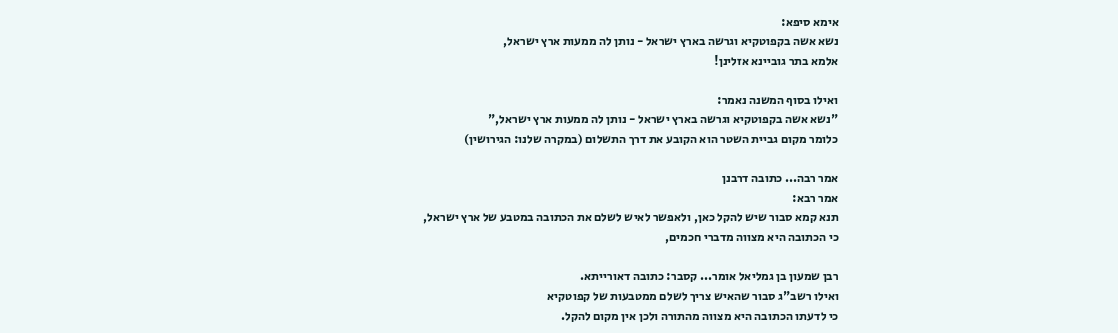אימא סיפא:
נשא אשה בקפוטקיא וגרשה בארץ ישראל - נותן לה ממעות ארץ ישראל,
אלמא בתר גוביינא אזלינן!

ואילו בסוף המשנה נאמר:
"נשא אשה בקפוטקיא וגרשה בארץ ישראל - נותן לה ממעות ארץ ישראל,"
כלומר מקום גביית השטר הוא הקובע את דרך התשלום (במקרה שלנו: הגירושין)

אמר רבה... כתובה דרבנן
אמר רבא:
תנא קמא סבור שיש להקל כאן, ולאפשר לאיש לשלם את הכתובה במטבע של ארץ ישראל,
כי הכתובה היא מצווה מדברי חכמים,

רבן שמעון בן גמליאל אומר... קסבר: כתובה דאורייתא.
ואילו רשב"ג סבור שהאיש צריך לשלם ממטבעות של קפוטקיא
כי לדעתו הכתובה היא מצווה מהתורה ולכן אין מקום להקל.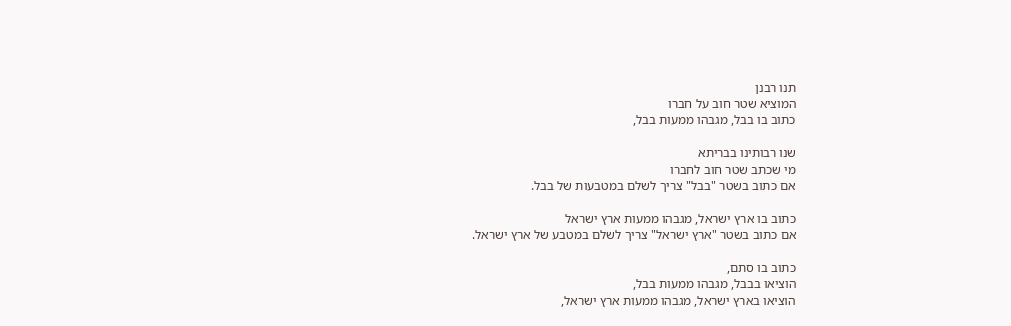תנו רבנן
המוציא שטר חוב על חברו
כתוב בו בבל, מגבהו ממעות בבל,

שנו רבותינו בבריתא
מי שכתב שטר חוב לחברו
אם כתוב בשטר "בבל" צריך לשלם במטבעות של בבל.

כתוב בו ארץ ישראל, מגבהו ממעות ארץ ישראל
אם כתוב בשטר "ארץ ישראל" צריך לשלם במטבע של ארץ ישראל.

כתוב בו סתם,
הוציאו בבבל, מגבהו ממעות בבל,
הוציאו בארץ ישראל, מגבהו ממעות ארץ ישראל,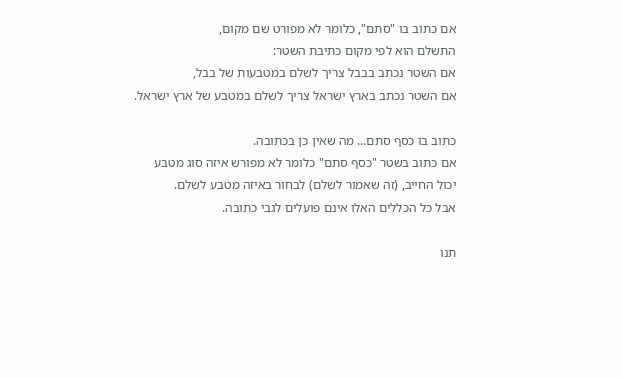אם כתוב בו "סתם", כלומר לא מפורט שם מקום,
התשלם הוא לפי מקום כתיבת השטר:
אם השטר נכתב בבבל צריך לשלם במטבעות של בבל,
אם השטר נכתב בארץ ישראל צריך לשלם במטבע של ארץ ישראל.

כתוב בו כסף סתם... מה שאין כן בכתובה.
אם כתוב בשטר "כסף סתם" כלומר לא מפורש איזה סוג מטבע
יכול החייב, (זה שאמור לשלם) לבחור באיזה מטבע לשלם.
אבל כל הכללים האלו אינם פועלים לגבי כתובה.

תנו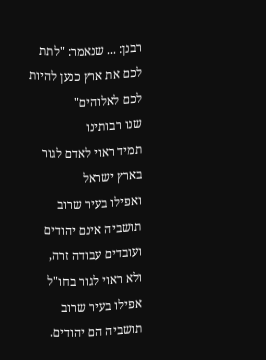רבנן: ... שנאמר: "לתת לכם את ארץ כנען להיות לכם לאלוהים"
שנו רבותינו
תמיד ראוי לאדם לגור בארץ ישראל
ואפילו בעיר שרוב תושביה אינם יהודים ועובדים עבודה זרה,
ולא ראוי לגור בחו"ל
אפילו בעיר שרוב תושביה הם יהודים.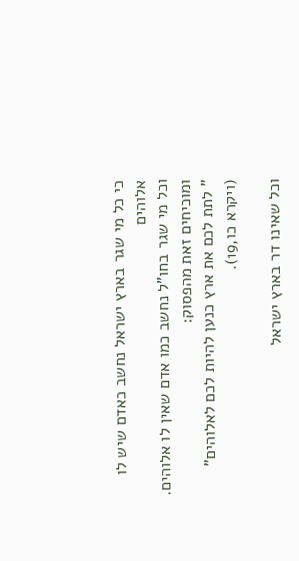כי כל מי שגר בארץ ישראל נחשב כאדם שיש לו אלוהים
וכל מי שגר בחו"ל נחשב כמו אדם שאין לו אלוהים.
ומוכיחים זאת מהפסוק:
" לתת לכם את ארץ כנען להיות לכם לאלוהים"
(ויקרא כו,19).

וכל שאינו דר בארץ ישראל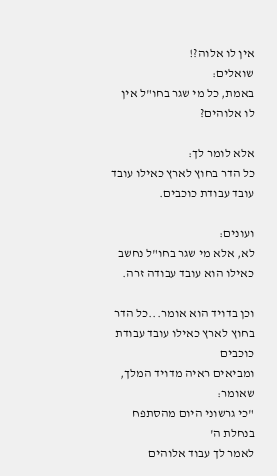אין לו אלוה?!
שואלים:
באמת, כל מי שגר בחו"ל אין לו אלוהים?

אלא לומר לך:
כל הדר בחוץ לארץ כאילו עובד עובד עבודת כוכבים.

ועונים:
לא, אלא מי שגר בחו"ל נחשב כאילו הוא עובד עבודה זרה.

וכן בדויד הוא אומר...כל הדר בחוץ לארץ כאילו עובד עבודת כוכבים
ומביאים ראיה מדויד המלך, שאומר:
"כי גרשוני היום מהסתפח בנחלת ה'
לאמר לך עבוד אלוהים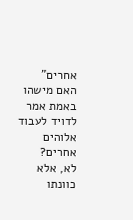אחרים"
האם מישהו באמת אמר לדויד לעבוד אלוהים אחרים?
לא, אלא כוונתו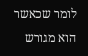לומר שכאשר הוא מגורש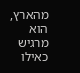מהארץ, הוא מרגיש כאילו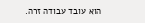הוא עובד עבודה זרה.